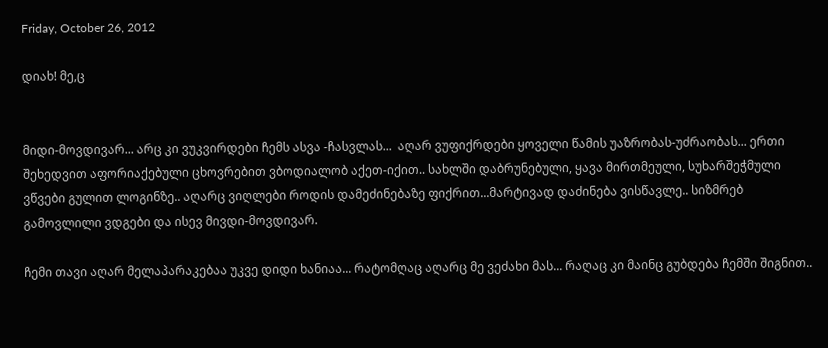Friday, October 26, 2012

დიახ! მე,ც


მიდი-მოვდივარ... არც კი ვუკვირდები ჩემს ასვა -ჩასვლას...  აღარ ვუფიქრდები ყოველი წამის უაზრობას-უძრაობას... ერთი შეხედვით აფორიაქებული ცხოვრებით ვბოდიალობ აქეთ-იქით.. სახლში დაბრუნებული, ყავა მირთმეული, სუხარშეჭმული ვწვები გულით ლოგინზე.. აღარც ვიღლები როდის დამეძინებაზე ფიქრით...მარტივად დაძინება ვისწავლე.. სიზმრებ გამოვლილი ვდგები და ისევ მივდი-მოვდივარ.

ჩემი თავი აღარ მელაპარაკებაა უკვე დიდი ხანიაა... რატომღაც აღარც მე ვეძახი მას... რაღაც კი მაინც გუბდება ჩემში შიგნით..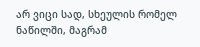არ ვიცი სად, სხეულის რომელ ნაწილში, მაგრამ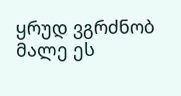ყრუდ ვგრძნობ მალე ეს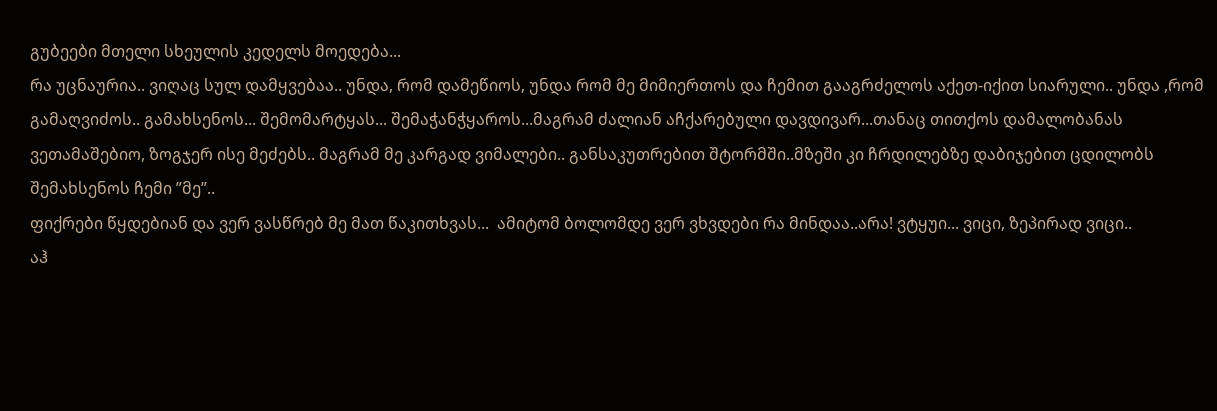გუბეები მთელი სხეულის კედელს მოედება...
რა უცნაურია.. ვიღაც სულ დამყვებაა.. უნდა, რომ დამეწიოს, უნდა რომ მე მიმიერთოს და ჩემით გააგრძელოს აქეთ-იქით სიარული.. უნდა ,რომ გამაღვიძოს.. გამახსენოს... შემომარტყას... შემაჭანჭყაროს...მაგრამ ძალიან აჩქარებული დავდივარ...თანაც თითქოს დამალობანას ვეთამაშებიო, ზოგჯერ ისე მეძებს.. მაგრამ მე კარგად ვიმალები.. განსაკუთრებით შტორმში..მზეში კი ჩრდილებზე დაბიჯებით ცდილობს შემახსენოს ჩემი ”მე”..
ფიქრები წყდებიან და ვერ ვასწრებ მე მათ წაკითხვას...  ამიტომ ბოლომდე ვერ ვხვდები რა მინდაა..არა! ვტყუი... ვიცი, ზეპირად ვიცი..
აჰ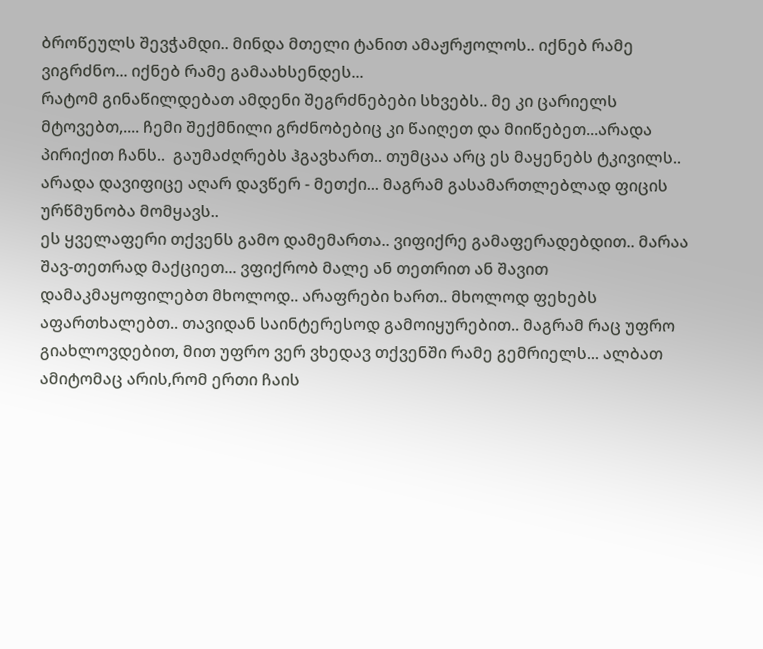ბროწეულს შევჭამდი.. მინდა მთელი ტანით ამაჟრჟოლოს.. იქნებ რამე ვიგრძნო... იქნებ რამე გამაახსენდეს...
რატომ გინაწილდებათ ამდენი შეგრძნებები სხვებს.. მე კი ცარიელს მტოვებთ,.... ჩემი შექმნილი გრძნობებიც კი წაიღეთ და მიიწებეთ...არადა პირიქით ჩანს..  გაუმაძღრებს ჰგავხართ.. თუმცაა არც ეს მაყენებს ტკივილს.. არადა დავიფიცე აღარ დავწერ - მეთქი... მაგრამ გასამართლებლად ფიცის ურწმუნობა მომყავს..
ეს ყველაფერი თქვენს გამო დამემართა.. ვიფიქრე გამაფერადებდით.. მარაა შავ-თეთრად მაქციეთ... ვფიქრობ მალე ან თეთრით ან შავით დამაკმაყოფილებთ მხოლოდ.. არაფრები ხართ.. მხოლოდ ფეხებს აფართხალებთ.. თავიდან საინტერესოდ გამოიყურებით.. მაგრამ რაც უფრო გიახლოვდებით, მით უფრო ვერ ვხედავ თქვენში რამე გემრიელს... ალბათ ამიტომაც არის,რომ ერთი ჩაის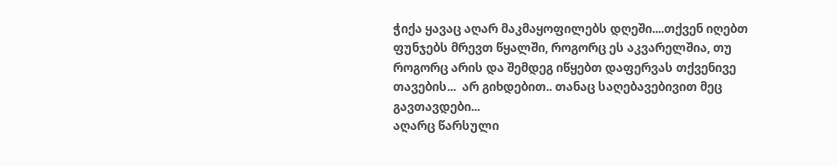ჭიქა ყავაც აღარ მაკმაყოფილებს დღეში....თქვენ იღებთ ფუნჯებს მრევთ წყალში, როგორც ეს აკვარელშია, თუ როგორც არის და შემდეგ იწყებთ დაფერვას თქვენივე თავების...  არ გიხდებით.. თანაც საღებავებივით მეც გავთავდები...
აღარც წარსული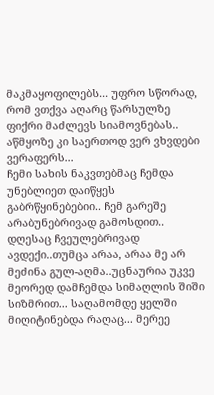მაკმაყოფილებს... უფრო სწორად, რომ ვთქვა აღარც წარსულზე ფიქრი მაძლევს სიამოვნებას.. აწმყოზე კი საერთოდ ვერ ვხვდები ვერაფერს...
ჩემი სახის ნაკვთებმაც ჩემდა უნებლიეთ დაიწყეს გაბრწყინებებიი.. ჩემ გარეშე არაბუნებრივად გამოსდით..
დღესაც ჩვეულებრივად ავდექი..თუმცა არაა, არაა მე არ მეძინა გულ-აღმა..უცნაურია უკვე მეორედ დამჩემდა სიმაღლის შიში სიზმრით... საღამომდე ყელში მიღიტინებდა რაღაც... მერეე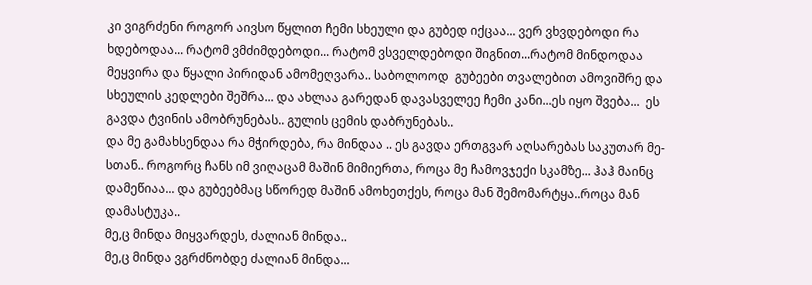კი ვიგრძენი როგორ აივსო წყლით ჩემი სხეული და გუბედ იქცაა... ვერ ვხვდებოდი რა ხდებოდაა... რატომ ვმძიმდებოდი... რატომ ვსველდებოდი შიგნით...რატომ მინდოდაა მეყვირა და წყალი პირიდან ამომეღვარა.. საბოლოოდ  გუბეები თვალებით ამოვიშრე და სხეულის კედლები შეშრა... და ახლაა გარედან დავასველეე ჩემი კანი...ეს იყო შვება...  ეს გავდა ტვინის ამობრუნებას.. გულის ცემის დაბრუნებას..
და მე გამახსენდაა რა მჭირდება, რა მინდაა .. ეს გავდა ერთგვარ აღსარებას საკუთარ მე-სთან.. როგორც ჩანს იმ ვიღაცამ მაშინ მიმიერთა, როცა მე ჩამოვჯექი სკამზე... ჰაჰ მაინც დამეწიაა... და გუბეებმაც სწორედ მაშინ ამოხეთქეს, როცა მან შემომარტყა..როცა მან დამასტუკა..
მე,ც მინდა მიყვარდეს, ძალიან მინდა..
მე,ც მინდა ვგრძნობდე ძალიან მინდა...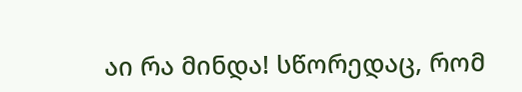აი რა მინდა! სწორედაც, რომ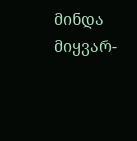მინდა მიყვარ-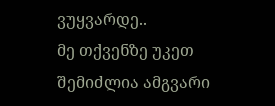ვუყვარდე..
მე თქვენზე უკეთ შემიძლია ამგვარი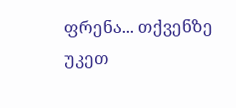ფრენა... თქვენზე უკეთ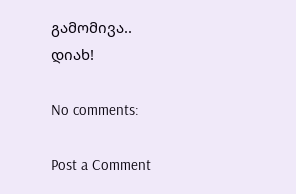გამომივა..
დიახ!

No comments:

Post a Comment